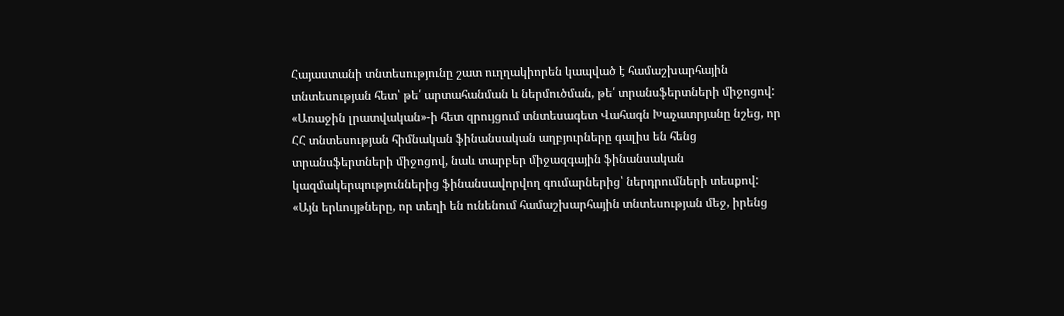Հայաստանի տնտեսությունը շատ ուղղակիորեն կապված է համաշխարհային տնտեսության հետ՝ թե՛ արտահանման և ներմուծման, թե՛ տրանսֆերտների միջոցով: «Առաջին լրատվական»-ի հետ զրույցում տնտեսագետ Վահագն Խաչատրյանը նշեց, որ ՀՀ տնտեսության հիմնական ֆինանսական աղբյուրները գալիս են հենց տրանսֆերտների միջոցով, նաև տարբեր միջազգային ֆինանսական կազմակերպություններից ֆինանսավորվող գումարներից՝ ներդրումների տեսքով:
«Այն երևույթները, որ տեղի են ունենում համաշխարհային տնտեսության մեջ, իրենց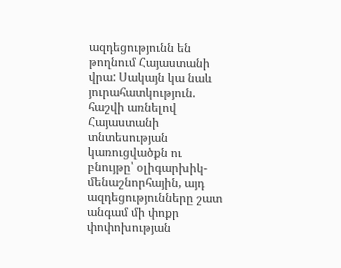ազդեցությունն են թողնում Հայաստանի վրա: Սակայն կա նաև յուրահատկություն. հաշվի առնելով Հայաստանի տնտեսության կառուցվածքն ու բնույթը՝ օլիգարխիկ-մենաշնորհային, այդ ազդեցությունները շատ անգամ մի փոքր փոփոխության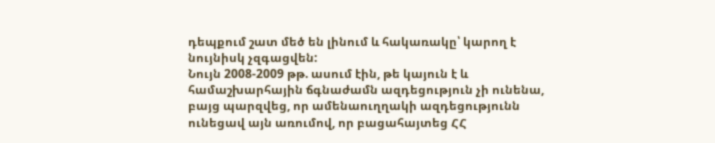դեպքում շատ մեծ են լինում և հակառակը՝ կարող է նույնիսկ չզգացվեն:
Նույն 2008-2009 թթ. ասում էին, թե կայուն է և համաշխարհային ճգնաժամն ազդեցություն չի ունենա, բայց պարզվեց, որ ամենաուղղակի ազդեցությունն ունեցավ այն առումով, որ բացահայտեց ՀՀ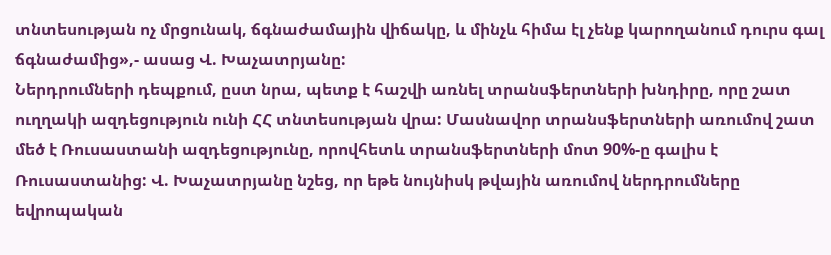տնտեսության ոչ մրցունակ, ճգնաժամային վիճակը, և մինչև հիմա էլ չենք կարողանում դուրս գալ ճգնաժամից»,- ասաց Վ. Խաչատրյանը:
Ներդրումների դեպքում, ըստ նրա, պետք է հաշվի առնել տրանսֆերտների խնդիրը, որը շատ ուղղակի ազդեցություն ունի ՀՀ տնտեսության վրա: Մասնավոր տրանսֆերտների առումով շատ մեծ է Ռուսաստանի ազդեցությունը, որովհետև տրանսֆերտների մոտ 90%-ը գալիս է Ռուսաստանից: Վ. Խաչատրյանը նշեց, որ եթե նույնիսկ թվային առումով ներդրումները եվրոպական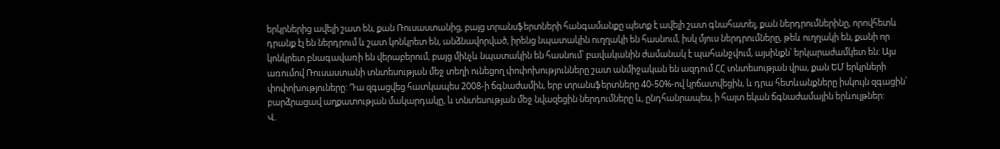երկրներից ավելի շատ են, քան Ռուսաստանից, բայց տրանսֆերտների հանգամանքը պետք է ավելի շատ գնահատել, քան ներդրումներինը, որովհետև դրանք էլ են ներդրում և շատ կոնկրետ են, անձնավորված, իրենց նպատակին ուղղակի են հասնում, իսկ մյուս ներդրումները, թեև ուղղակի են, քանի որ կոնկրետ բնագավառի են վերաբերում, բայց մինչև նպատակին են հասնում՝ բավականին ժամանակ է պահանջվում, այսինքն՝ երկարաժամկետ են: Այս առումով Ռուսաստանի տնտեսության մեջ տեղի ունեցող փոփոխությունները շատ անմիջական են ազդում ՀՀ տնտեսության վրա, քան ԵՄ երկրների փոփոխություները: Դա զգացվեց հատկապես 2008-ի ճգնաժամին, երբ տրանսֆերտները 40-50%-ով կրճատվեցին, և դրա հետևանքները իսկույն զգացին՝ բարձրացավ աղքատության մակարդակը, և տնտեսության մեջ նվազեցին ներդումները և, ընդհանրապես, ի հայտ եկան ճգնաժամային երևույթներ:
Վ.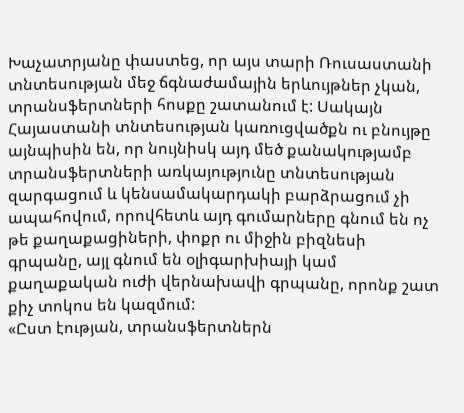Խաչատրյանը փաստեց, որ այս տարի Ռուսաստանի տնտեսության մեջ ճգնաժամային երևույթներ չկան, տրանսֆերտների հոսքը շատանում է: Սակայն Հայաստանի տնտեսության կառուցվածքն ու բնույթը այնպիսին են, որ նույնիսկ այդ մեծ քանակությամբ տրանսֆերտների առկայությունը տնտեսության զարգացում և կենսամակարդակի բարձրացում չի ապահովում, որովհետև այդ գումարները գնում են ոչ թե քաղաքացիների, փոքր ու միջին բիզնեսի գրպանը, այլ գնում են օլիգարխիայի կամ քաղաքական ուժի վերնախավի գրպանը, որոնք շատ քիչ տոկոս են կազմում:
«Ըստ էության, տրանսֆերտներն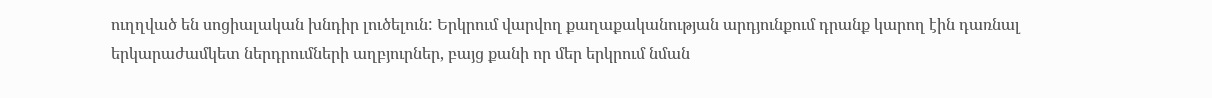ուղղված են սոցիալական խնդիր լուծելուն: Երկրում վարվող քաղաքականության արդյունքում դրանք կարող էին դառնալ երկարաժամկետ ներդրումների աղբյուրներ, բայց քանի որ մեր երկրում նման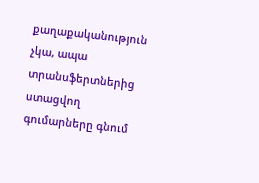քաղաքականություն չկա, ապա տրանսֆերտներից ստացվող գումարները գնում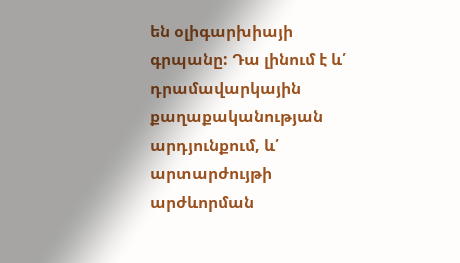են օլիգարխիայի գրպանը: Դա լինում է և՛ դրամավարկային քաղաքականության արդյունքում, և՛ արտարժույթի արժևորման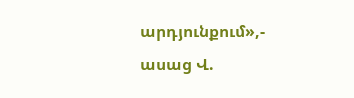արդյունքում»,- ասաց Վ.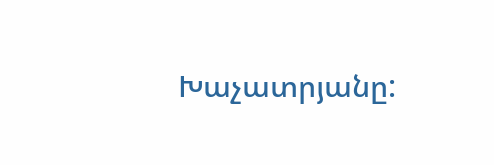Խաչատրյանը: